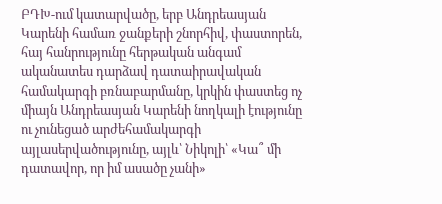ԲԴԽ-ում կատարվածը, երբ Անդրեասյան Կարենի համառ ջանքերի շնորհիվ, փաստորեն, հայ հանրությունը հերթական անգամ ականատես դարձավ դատաիրավական համակարգի բռնաբարմանը, կրկին փաստեց ոչ միայն Անդրեասյան Կարենի նողկալի էությունը ու չունեցած արժեհամակարգի այլասերվածությունը, այլև՝ Նիկոլի՝ «Կա՞ մի դատավոր, որ իմ ասածը չանի»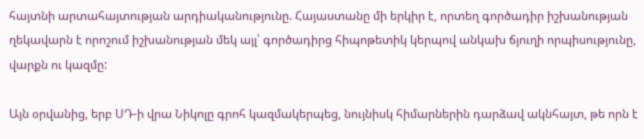հայտնի արտահայտության արդիականությունը. Հայաստանը մի երկիր է, որտեղ գործադիր իշխանության ղեկավարն է որոշում իշխանության մեկ այլ՝ գործադիրց հիպոթետիկ կերպով անկախ ճյուղի որպիսությունը, վարքն ու կազմը:

Այն օրվանից, երբ ՍԴ-ի վրա Նիկոլը գրոհ կազմակերպեց, նույնիսկ հիմարներին դարձավ ակնհայտ, թե որն է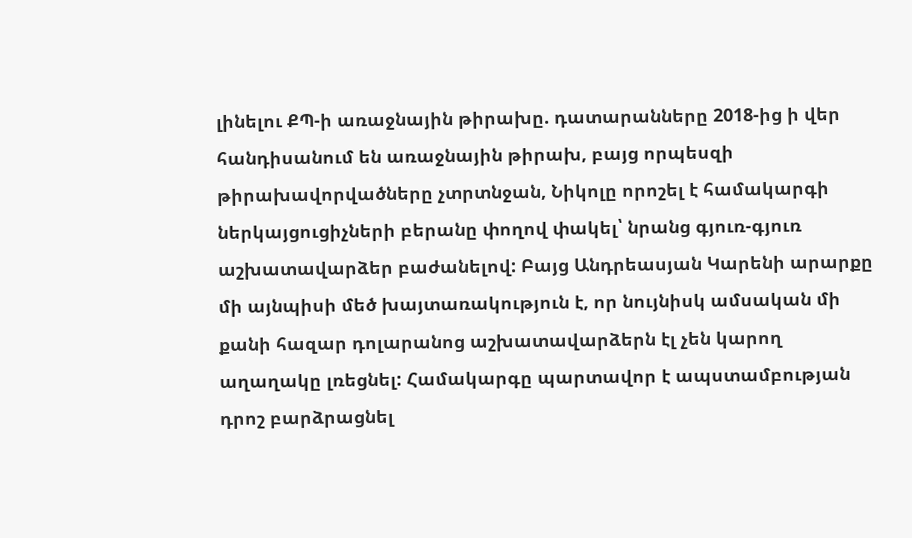լինելու ՔՊ-ի առաջնային թիրախը. դատարանները 2018-ից ի վեր հանդիսանում են առաջնային թիրախ, բայց որպեսզի թիրախավորվածները չտրտնջան, Նիկոլը որոշել է համակարգի ներկայցուցիչների բերանը փողով փակել՝ նրանց գյուռ-գյուռ աշխատավարձեր բաժանելով: Բայց Անդրեասյան Կարենի արարքը մի այնպիսի մեծ խայտառակություն է, որ նույնիսկ ամսական մի քանի հազար դոլարանոց աշխատավարձերն էլ չեն կարող աղաղակը լռեցնել: Համակարգը պարտավոր է ապստամբության դրոշ բարձրացնել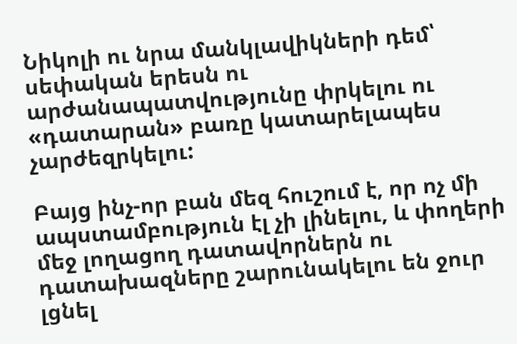Նիկոլի ու նրա մանկլավիկների դեմ՝ սեփական երեսն ու արժանապատվությունը փրկելու ու «դատարան» բառը կատարելապես չարժեզրկելու:

Բայց ինչ-որ բան մեզ հուշում է, որ ոչ մի ապստամբություն էլ չի լինելու, և փողերի մեջ լողացող դատավորներն ու դատախազները շարունակելու են ջուր լցնել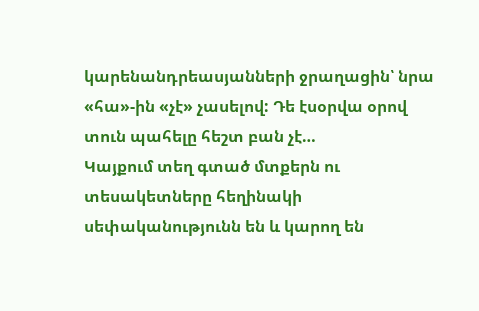կարենանդրեասյանների ջրաղացին՝ նրա «հա»-ին «չէ» չասելով: Դե էսօրվա օրով տուն պահելը հեշտ բան չէ…
Կայքում տեղ գտած մտքերն ու տեսակետները հեղինակի սեփականությունն են և կարող են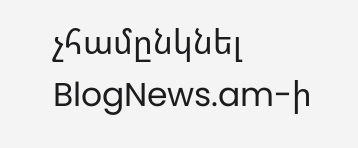չհամընկնել BlogNews.am-ի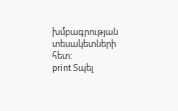խմբագրության տեսակետների հետ:
print Տպել